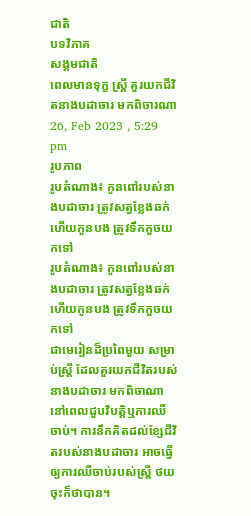ជាតិ
បទវិភាគ
សង្គមជាតិ
ពេលមានទុក្ខ ស្ត្រី គួរយកជីវិតនាងបដាចារ មកពិចារណា
26, Feb 2023 , 5:29 pm
រូបភាព
រូបតំណាង៖ កូនពៅរបស់នាងបដាចារ ត្រូវសត្វខ្លែងឆក់ ហើយកូនបង ត្រូវទឹកកួចយកទៅ
រូបតំណាង៖ កូនពៅរបស់នាងបដាចារ ត្រូវសត្វខ្លែងឆក់ ហើយកូនបង ត្រូវទឹកកួចយកទៅ
ជាមេរៀនដ៏ប្រពៃមួយ សម្រាប់ស្ត្រី ដែលគួរយកជីវិតរបស់នាងបដាចារ មកពិចាណា នៅពេលជួបវិបត្តិឬការឈឺចាប់។ ការនឹកគិតដល់ខ្សែជីវិតរបស់នាងបដាចារ អាចធ្វើឲ្យការឈឺចាប់របស់ស្ត្រី ថយចុះក៏ថាបាន។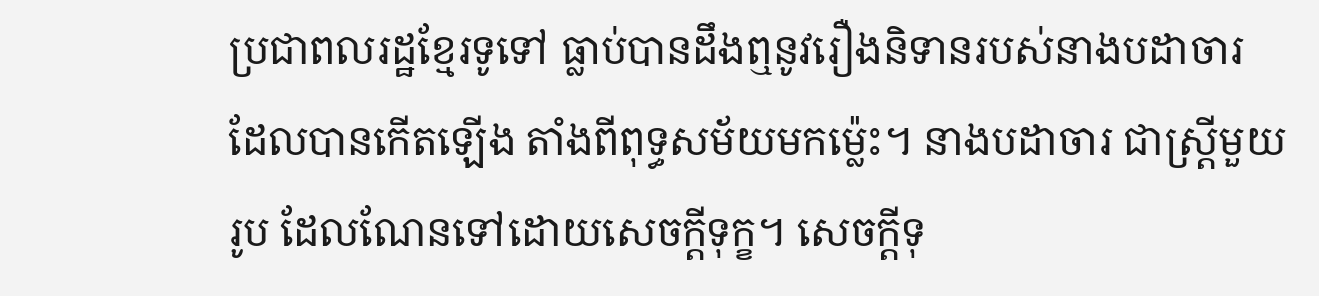ប្រជាពលរដ្ឋខ្មែរទូទៅ ធ្លាប់បានដឹងឮនូវរឿងនិទានរបស់នាងបដាចារ ដែលបានកើតឡើង តាំងពីពុទ្ធសម័យមកម្ល៉េះ។ នាងបដាចារ ជាស្ត្រីមួយរូប ដែលណែនទៅដោយសេចក្តីទុក្ខ។ សេចក្តីទុ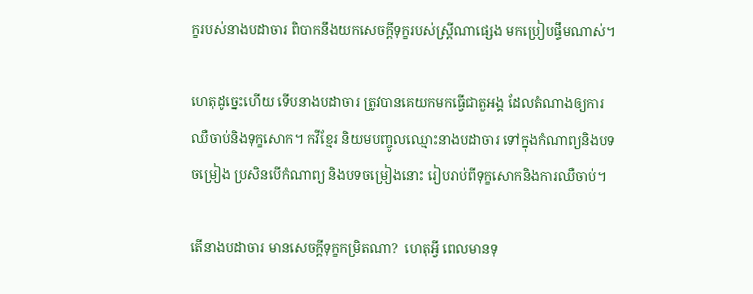ក្ខរបស់នាងបដាចារ ពិបាកនឹងយកសេចក្តីទុក្ខរបស់ស្ត្រីណាផ្សេង មកប្រៀបផ្ទឹមណាស់។

ហេតុដូច្នេះហើយ ទើបនាងបដាចារ ត្រូវបានគេយកមកធ្វើជាតួអង្គ ដែលតំណាងឲ្យការឈឺចាប់និងទុក្ខសោក។ កវីខ្មែរ និយមបញ្ចូលឈ្មោះនាងបដាចារ ទៅក្នុងកំណាព្យនិងបទចម្រៀង ប្រសិនបើកំណាព្យ និងបទចម្រៀងនោះ រៀបរាប់ពីទុក្ខសោកនិងការឈឺចាប់។

តើនាងបដាចារ មានសេចក្តីទុក្ខកម្រិតណា?  ហេតុអ្វី ពេលមានទុ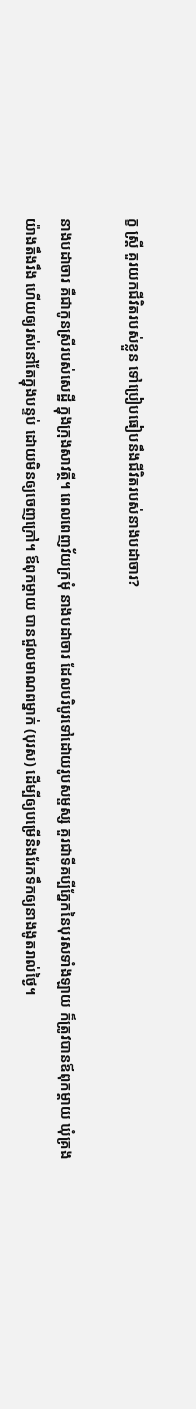ក្ខ ស្ត្រី គួរយកជីវិតរបស់ខ្លួន ទៅប្រៀបធៀបនឹងជីវិតរបស់នាងបដាចារ?

នាងបដាចារ គឺជាកូនស្រីរបស់សេដ្ឋី ក្នុងក្រុងសាវត្ថី។ ពេលពេញវ័យក្រមុំ នាងបដាចារ ដែលបរិបូរទៅដោយរូបសម្ផស្ស គួរជាទីគប្បីភ្នែកនៃបុរសទាំងឡាយ ក៏ត្រូវបានឪពុកម្តាយ ឃុំគ្រងយ៉ាងតឹងរឹង ហើយឲ្យរស់នៅតែក្នុងបន្ទប់ ដោយមិនឲ្យចេញក្រៅ។ ឪពុកម្តាយ បានជួលមាណពម្នាក់ (បុរស) ដើម្បីឲ្យបម្រើនិងរែកទឹកឲ្យនាងងូតរាល់ថ្ងៃ។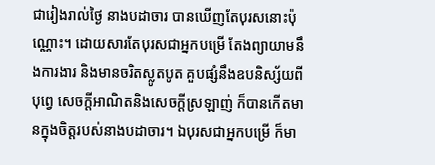ជារៀងរាល់ថ្ងៃ នាងបដាចារ បានឃើញតែបុរសនោះប៉ុណ្ណោះ។ ដោយសារតែបុរសជាអ្នកបម្រើ តែងព្យាយាមនឹងការងារ និងមានចរិតស្លូតបូត គួបផ្សំនឹងឧបនិស្ស័យពីបុព្វេ សេចក្តីអាណិតនិងសេចក្តីស្រឡាញ់ ក៏បានកើតមានក្នុងចិត្តរបស់នាងបដាចារ។ ឯបុរសជាអ្នកបម្រើ ក៏មា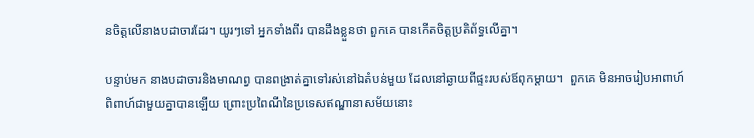នចិត្តលើនាងបដាចារដែរ។ យូរៗទៅ អ្នកទាំងពីរ បានដឹងខ្លួនថា ពួកគេ បានកើតចិត្តប្រតិព័ទ្ធលើគ្នា។

បន្ទាប់មក នាងបដាចារនិងមាណព្វ បានពង្រាត់គ្នាទៅរស់នៅឯតំបន់មួយ ដែលនៅឆ្ងាយពីផ្ទះរបស់ឪពុកម្តាយ។  ពួកគេ មិនអាចរៀបអាពាហ៍ពិពាហ៍ជាមួយគ្នាបានឡើយ ព្រោះប្រពៃណីនៃប្រទេសឥណ្ឌានាសម័យនោះ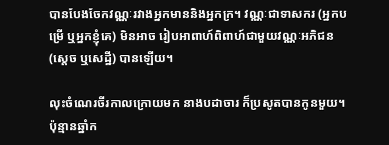បានបែងចែកវណ្ណៈរវាងអ្នកមាននិងអ្នកក្រ។ វណ្ណៈជាទាសករ (អ្នកបម្រើ ឬអ្នកខ្ញុំគេ) មិនអាច រៀបអាពាហ៍ពិពាហ៍ជាមួយវណ្ណៈអភិជន (ស្តេច ឬសេដ្ឋី) បានឡើយ។

លុះចំណេរចីរកាលក្រោយមក នាងបដាចារ ក៏ប្រសូតបានកូនមួយ។ ប៉ុន្មានឆ្នាំក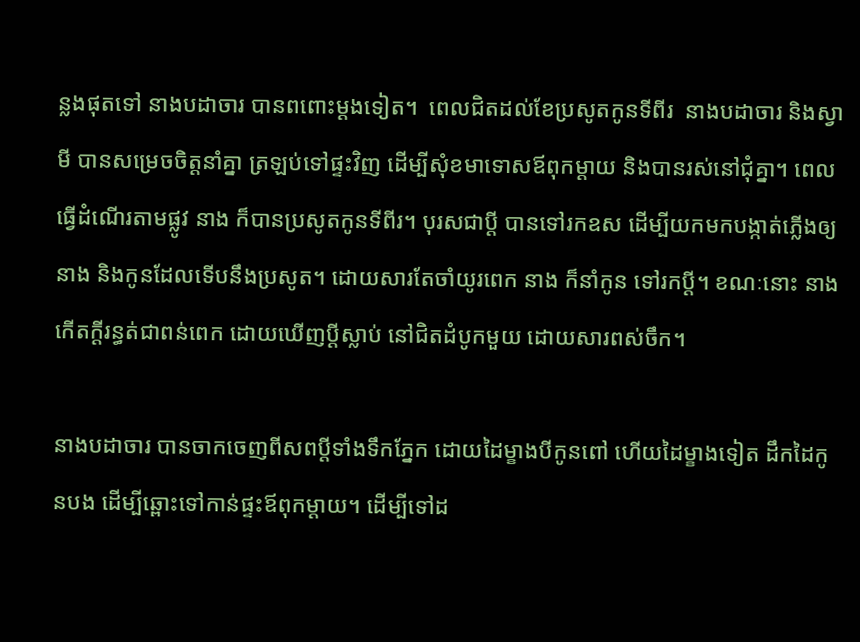ន្លងផុតទៅ នាងបដាចារ បានពពោះម្តងទៀត។  ពេលជិតដល់ខែប្រសូតកូនទីពីរ  នាងបដាចារ និងស្វាមី បានសម្រេចចិត្តនាំគ្នា ត្រឡប់ទៅផ្ទះវិញ ដើម្បីសុំខមាទោសឪពុកម្តាយ និងបានរស់នៅជុំគ្នា។ ពេលធ្វើដំណើរតាមផ្លូវ នាង ក៏បានប្រសូតកូនទីពីរ។ បុរសជាប្តី បានទៅរកឧស ដើម្បីយកមកបង្កាត់ភ្លើងឲ្យនាង និងកូនដែលទើបនឹងប្រសូត។ ដោយសារតែចាំយូរពេក នាង ក៏នាំកូន ទៅរកប្តី។ ខណៈនោះ នាង កើតក្តីរន្ធត់ជាពន់ពេក ដោយឃើញប្តីស្លាប់ នៅជិតដំបូកមួយ ដោយសារពស់ចឹក។

នាងបដាចារ បានចាកចេញពីសពប្តីទាំងទឹកភ្នែក ដោយដៃម្ខាងបីកូនពៅ ហើយដៃម្ខាងទៀត ដឹកដៃកូនបង ដើម្បីឆ្ពោះទៅកាន់ផ្ទះឪពុកម្តាយ។ ដើម្បីទៅដ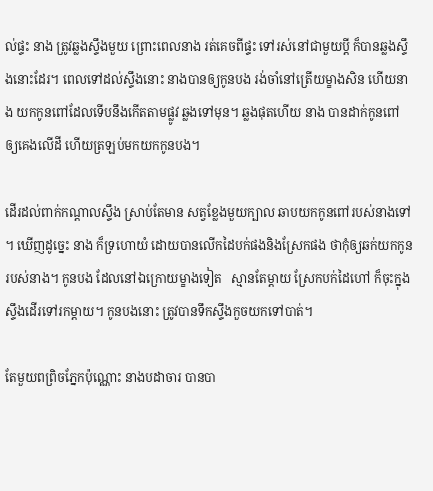ល់ផ្ទះ នាង ត្រូវឆ្លងស្ទឹងមួយ ព្រោះពេលនាង រត់គេចពីផ្ទះ ទៅរស់នៅជាមួយប្តី ក៏បានឆ្លងស្ទឹងនោះដែរ។ ពេលទៅដល់ស្ទឹងនោះ នាងបានឲ្យកូនបង រង់ចាំនៅត្រើយម្ខាងសិន ហើយនាង យកកូនពៅដែលទើបនឹងកើតតាមផ្លូវ ឆ្លងទៅមុន។ ឆ្លងផុតហើយ នាង បានដាក់កូនពៅ ឲ្យគេងលើដី ហើយត្រឡប់មកយកកូនបង។

ដើរដល់ពាក់កណ្តាលស្ទឹង ស្រាប់តែមាន សត្វខ្លែងមួយក្បាល ឆាបយកកូនពៅរបស់នាងទៅ។ ឃើញដូច្នេះ នាង ក៏ទ្រហោយំ ដោយបានលើកដៃបក់ផងនិងស្រែកផង ថាកុំឲ្យឆក់យកកូនរបស់នាង។ កូនបង ដែលនៅឯក្រោយម្ខាងទៀត   ស្មានតែម្តាយ ស្រែកបក់ដៃហៅ ក៏ចុះក្នុងស្ទឹងដើរទៅរកម្តាយ។ កូនបងនោះ ត្រូវបានទឹកស្ទឹងកួចយកទៅបាត់។

តែមួយពព្រិចភ្នែកប៉ុណ្ណោះ នាងបដាចារ បានបា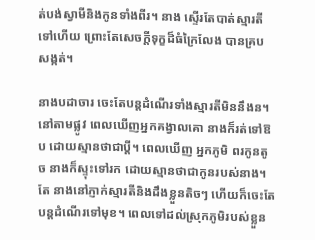ត់បង់ស្វាមីនិងកូនទាំងពីរ។ នាង ស្ទើរតែបាត់ស្មារតីទៅហើយ ព្រោះតែសេចក្តីទុក្ខដ៏ធំក្រៃលែង បានគ្របសង្កត់។

នាងបដាចារ ចេះតែបន្តដំណើរទាំងស្មារតីមិននឹងន។ នៅតាមផ្លូវ ពេលឃើញអ្នកគង្វាលគោ នាងក៏រត់ទៅឱប ដោយស្មានថាជាប្តី។ ពេលឃើញ អ្នកភូមិ ពរកូនតូច នាងក៏ស្ទុះទៅរក ដោយស្មានថាជាកូនរបស់នាង។ តែ នាងនៅភ្ញាក់ស្មារតីនិងដឹងខ្លួនតិចៗ ហើយក៏ចេះតែបន្តដំណើរទៅមុខ។ ពេលទៅដល់ស្រុកភូមិរបស់ខ្លួន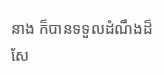នាង ក៏បានទទួលដំណឹងដ៏សែ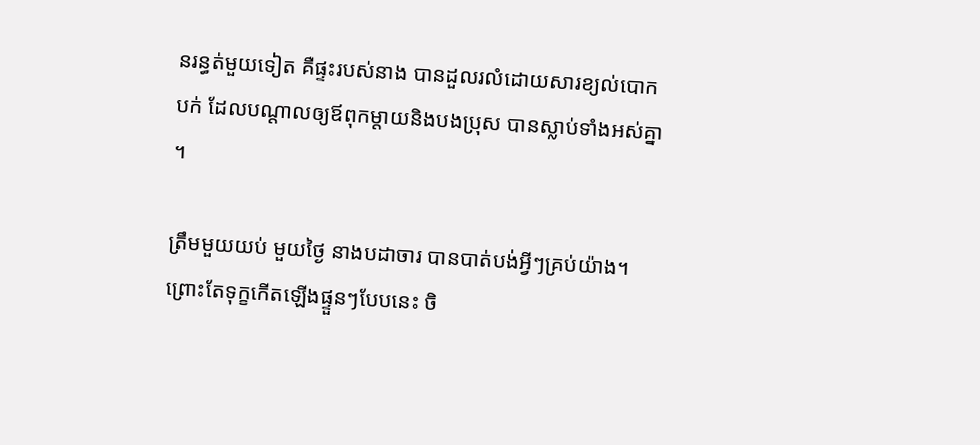នរន្ធត់មួយទៀត គឺផ្ទះរបស់នាង បានដួលរលំដោយសារខ្យល់បោកបក់ ដែលបណ្តាលឲ្យឪពុកម្តាយនិងបងប្រុស បានស្លាប់ទាំងអស់គ្នា។

ត្រឹមមួយយប់ មួយថ្ងៃ នាងបដាចារ បានបាត់បង់អ្វីៗគ្រប់យ៉ាង។ ព្រោះតែទុក្ខកើតឡើងផ្ទួនៗបែបនេះ ចិ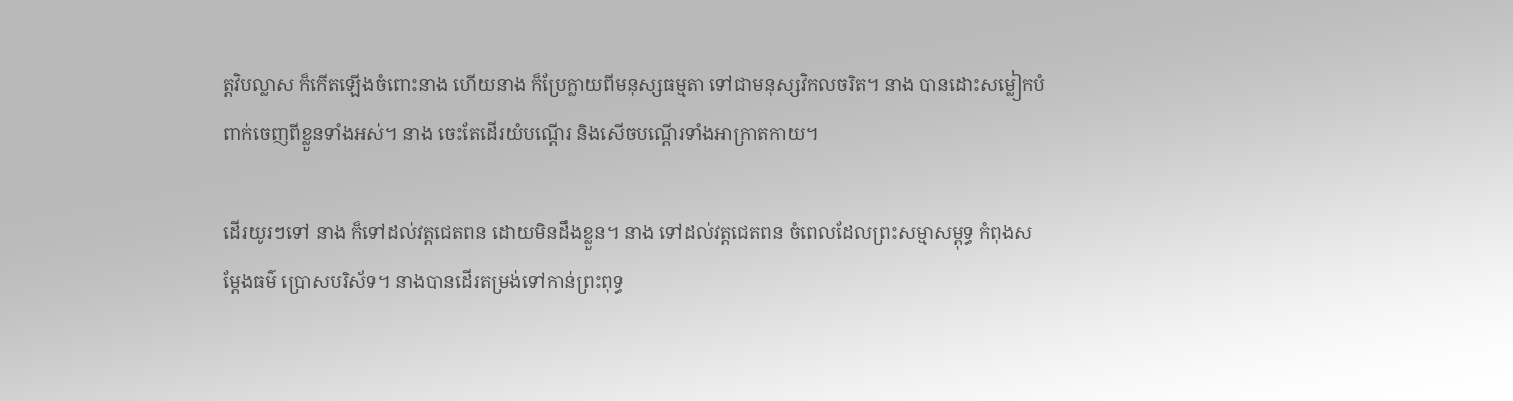ត្តវិបល្លាស ក៏កើតឡើងចំពោះនាង ហើយនាង ក៏ប្រែក្លាយពីមនុស្សធម្មតា ទៅជាមនុស្សវិកលចរិត។ នាង បានដោះសម្លៀកបំពាក់ចេញពីខ្លួនទាំងអស់។ នាង ចេះតែដើរយំបណ្តើរ និងសើចបណ្តើរទាំងអាក្រាតកាយ។

ដើរយូរៗទៅ នាង ក៏ទៅដល់វត្តជេតពន ដោយមិនដឹងខ្លួន។ នាង ទៅដល់វត្តជេតពន ចំពេលដែលព្រះសម្មាសម្ពុទ្ធ កំពុងសម្តែងធម៌ ប្រោសបរិស័ទ។ នាងបានដើរតម្រង់ទៅកាន់ព្រះពុទ្ធ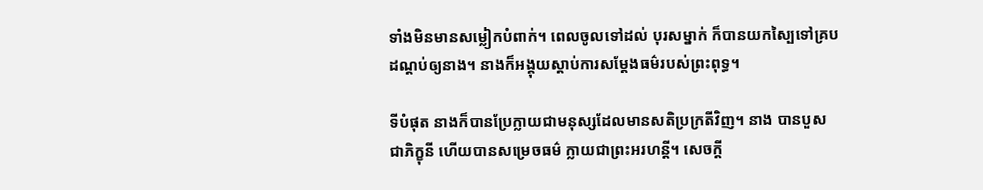ទាំងមិនមានសម្លៀកបំពាក់។ ពេលចូលទៅដល់ បុរសម្នាក់ ក៏បានយកស្បៃទៅគ្របដណ្តប់ឲ្យនាង។ នាងក៏អង្គុយស្តាប់ការសម្តែងធម៌របស់ព្រះពុទ្ធ។

ទីបំផុត នាងក៏បានប្រែក្លាយជាមនុស្សដែលមានសតិប្រក្រតីវិញ។ នាង បានបួសជាភិក្ខុនី ហើយបានសម្រេចធម៌ ក្លាយជាព្រះអរហន្តី។ សេចក្តី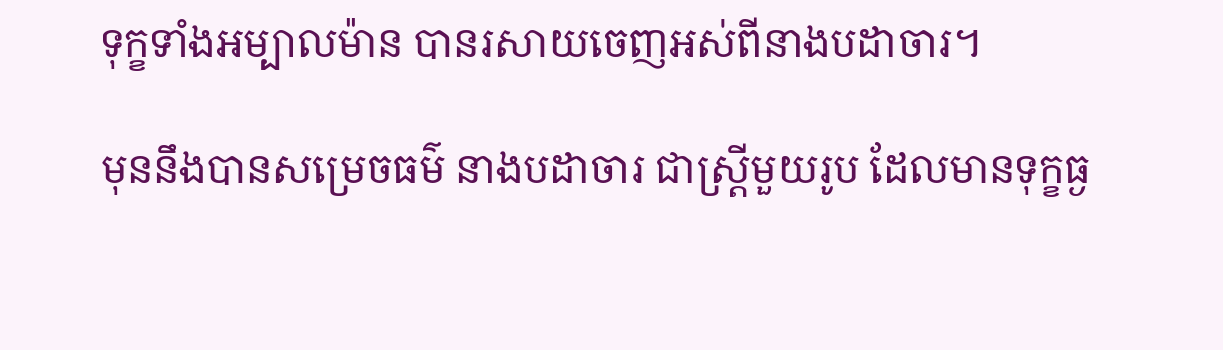ទុក្ខទាំងអម្បាលម៉ាន បានរសាយចេញអស់ពីនាងបដាចារ។

មុននឹងបានសម្រេចធម៌ នាងបដាចារ ជាស្ត្រីមួយរូប ដែលមានទុក្ខធ្ង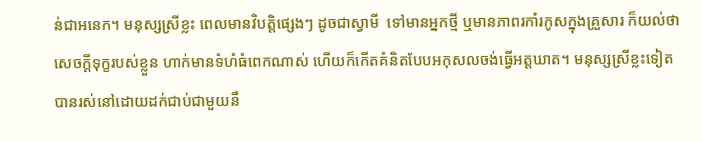ន់ជាអនេក។ មនុស្សស្រីខ្លះ ពេលមានវិបត្តិផ្សេងៗ ដូចជាស្វាមី  ទៅមានអ្នកថ្មី ឬមានភាពរកាំរកូសក្នុងគ្រួសារ ក៏យល់ថា សេចក្តីទុក្ខរបស់ខ្លួន ហាក់មានទំហំធំពេកណាស់ ហើយក៏កើតគំនិតបែបអកុសលចង់ធ្វើអត្តឃាត។ មនុស្សស្រីខ្លះទៀត បានរស់នៅដោយដក់ជាប់ជាមួយនឹ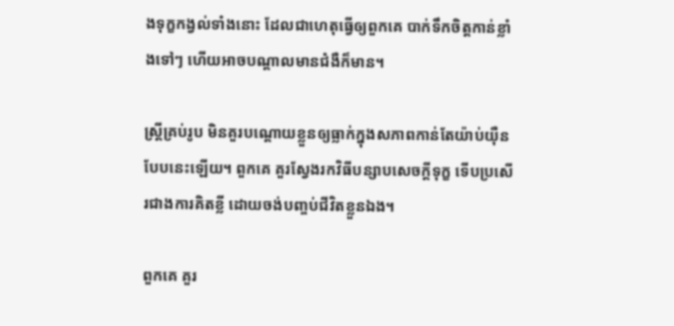ងទុក្ខកង្វល់ទាំងនោះ ដែលជាហេតុធ្វើឲ្យពួកគេ បាក់ទឹកចិត្តកាន់ខ្លាំងទៅៗ ហើយអាចបណ្តាលមានជំងឺក៏មាន។

ស្ត្រីគ្រប់រូប មិនគួរបណ្តោយខ្លួនឲ្យធ្លាក់ក្នុងសភាពកាន់តែយ៉ាប់យ៉ឺនបែបនេះឡើយ។ ពួកគេ គួរស្វែងរកវិធីបន្សាបសេចក្តីទុក្ខ ទើបប្រសើរជាងការគិតខ្លី ដោយចង់បញ្ចប់ជីវិតខ្លួនឯង។

ពួកគេ គួរ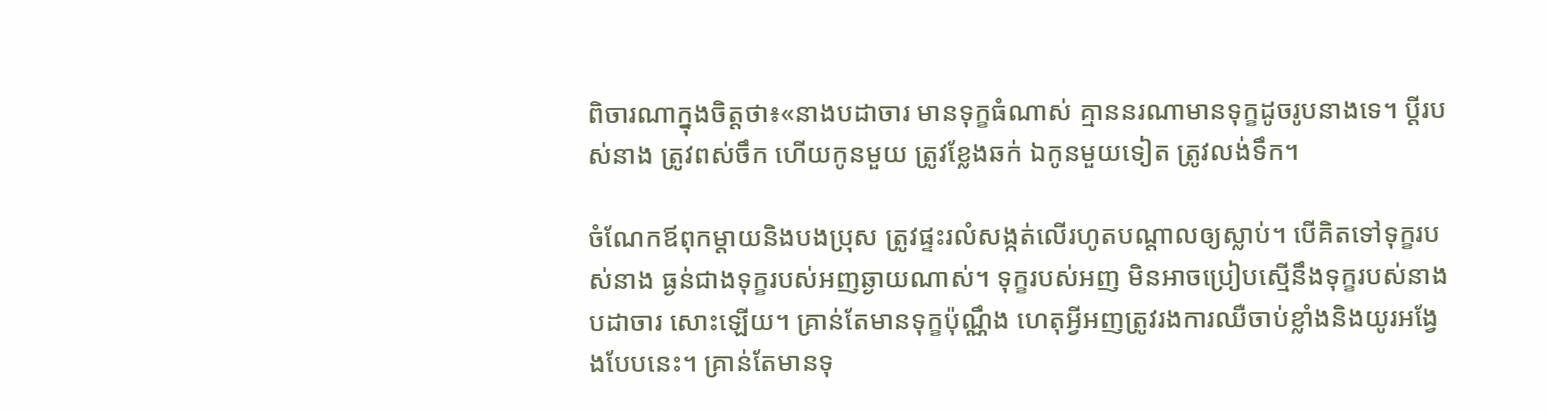ពិចារណាក្នុងចិត្តថា៖«នាងបដាចារ មានទុក្ខធំណាស់ គ្មាននរណាមានទុក្ខដូចរូបនាងទេ។ ប្តីរបស់នាង ត្រូវពស់ចឹក ហើយកូនមួយ ត្រូវខ្លែងឆក់ ឯកូនមួយទៀត ត្រូវលង់ទឹក។

ចំណែកឪពុកម្តាយនិងបងប្រុស ត្រូវផ្ទះរលំសង្កត់លើរហូតបណ្តាលឲ្យស្លាប់។ បើគិតទៅទុក្ខរបស់នាង ធ្ងន់ជាងទុក្ខរបស់អញឆ្ងាយណាស់។ ទុក្ខរបស់អញ មិនអាចប្រៀបស្មើនឹងទុក្ខរបស់នាងបដាចារ សោះឡើយ។ គ្រាន់តែមានទុក្ខប៉ុណ្ណឹង ហេតុអ្វីអញត្រូវរងការឈឺចាប់ខ្លាំងនិងយូរអង្វែងបែបនេះ។ គ្រាន់តែមានទុ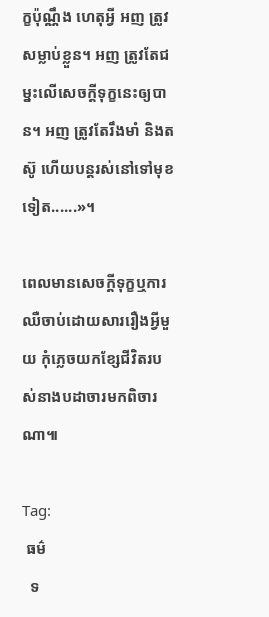ក្ខប៉ុណ្ណឹង ហេតុអ្វី អញ ត្រូវសម្លាប់ខ្លួន។ អញ ត្រូវតែជម្នះលើសេចក្តីទុក្ខនេះឲ្យបាន។ អញ ត្រូវតែរឹងមាំ និងតស៊ូ ហើយបន្តរស់នៅទៅមុខទៀត......»។

ពេលមានសេចក្តីទុក្ខឬការឈឺចាប់ដោយសាររឿងអ្វីមួយ កុំភ្លេចយកខ្សែជីវិតរបស់នាងបដាចារមកពិចារណា៕

Tag:
 ធម៌
  ទ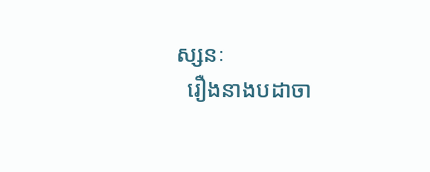ស្សនៈ
  រឿងនាងបដាចា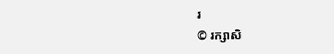រ
© រក្សាសិ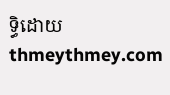ទ្ធិដោយ thmeythmey.com